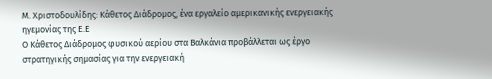Μ. Χριστοδουλίδης: Κάθετος Διάδρομος, ένα εργαλείο αμερικανικής ενεργειακής ηγεμονίας της Ε.Ε
Ο Κάθετος Διάδρομος φυσικού αερίου στα Βαλκάνια προβάλλεται ως έργο στρατηγικής σημασίας για την ενεργειακή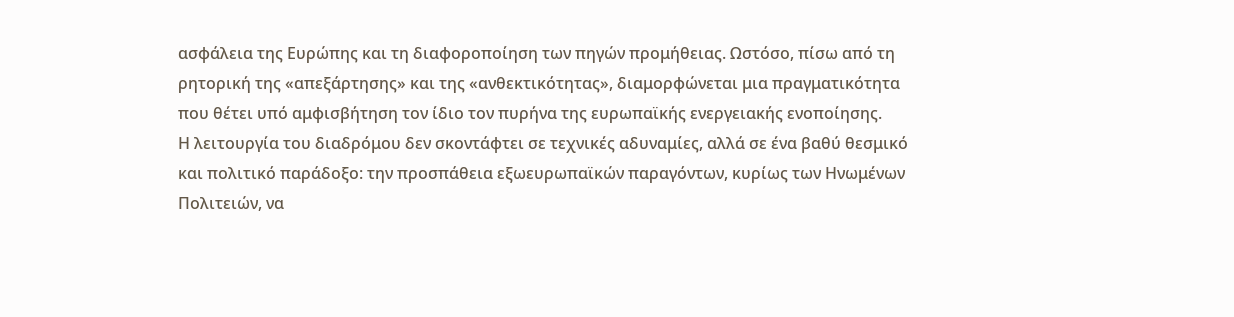ασφάλεια της Ευρώπης και τη διαφοροποίηση των πηγών προμήθειας. Ωστόσο, πίσω από τη ρητορική της «απεξάρτησης» και της «ανθεκτικότητας», διαμορφώνεται μια πραγματικότητα που θέτει υπό αμφισβήτηση τον ίδιο τον πυρήνα της ευρωπαϊκής ενεργειακής ενοποίησης.
Η λειτουργία του διαδρόμου δεν σκοντάφτει σε τεχνικές αδυναμίες, αλλά σε ένα βαθύ θεσμικό και πολιτικό παράδοξο: την προσπάθεια εξωευρωπαϊκών παραγόντων, κυρίως των Ηνωμένων Πολιτειών, να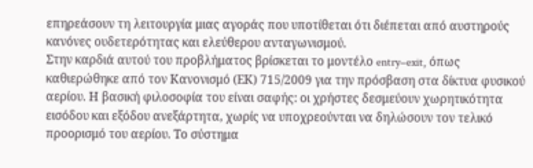επηρεάσουν τη λειτουργία μιας αγοράς που υποτίθεται ότι διέπεται από αυστηρούς κανόνες ουδετερότητας και ελεύθερου ανταγωνισμού.
Στην καρδιά αυτού του προβλήματος βρίσκεται το μοντέλο entry–exit, όπως καθιερώθηκε από τον Κανονισμό (ΕΚ) 715/2009 για την πρόσβαση στα δίκτυα φυσικού αερίου. Η βασική φιλοσοφία του είναι σαφής: οι χρήστες δεσμεύουν χωρητικότητα εισόδου και εξόδου ανεξάρτητα, χωρίς να υποχρεούνται να δηλώσουν τον τελικό προορισμό του αερίου. Το σύστημα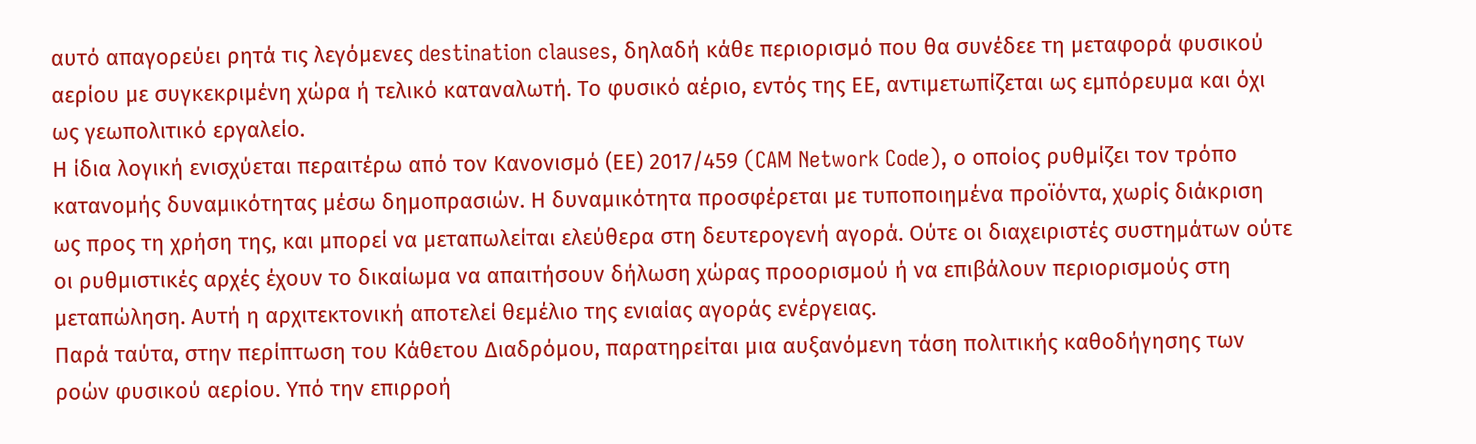αυτό απαγορεύει ρητά τις λεγόμενες destination clauses, δηλαδή κάθε περιορισμό που θα συνέδεε τη μεταφορά φυσικού αερίου με συγκεκριμένη χώρα ή τελικό καταναλωτή. Το φυσικό αέριο, εντός της ΕΕ, αντιμετωπίζεται ως εμπόρευμα και όχι ως γεωπολιτικό εργαλείο.
Η ίδια λογική ενισχύεται περαιτέρω από τον Κανονισμό (ΕΕ) 2017/459 (CAM Network Code), ο οποίος ρυθμίζει τον τρόπο κατανομής δυναμικότητας μέσω δημοπρασιών. Η δυναμικότητα προσφέρεται με τυποποιημένα προϊόντα, χωρίς διάκριση ως προς τη χρήση της, και μπορεί να μεταπωλείται ελεύθερα στη δευτερογενή αγορά. Ούτε οι διαχειριστές συστημάτων ούτε οι ρυθμιστικές αρχές έχουν το δικαίωμα να απαιτήσουν δήλωση χώρας προορισμού ή να επιβάλουν περιορισμούς στη μεταπώληση. Αυτή η αρχιτεκτονική αποτελεί θεμέλιο της ενιαίας αγοράς ενέργειας.
Παρά ταύτα, στην περίπτωση του Κάθετου Διαδρόμου, παρατηρείται μια αυξανόμενη τάση πολιτικής καθοδήγησης των ροών φυσικού αερίου. Υπό την επιρροή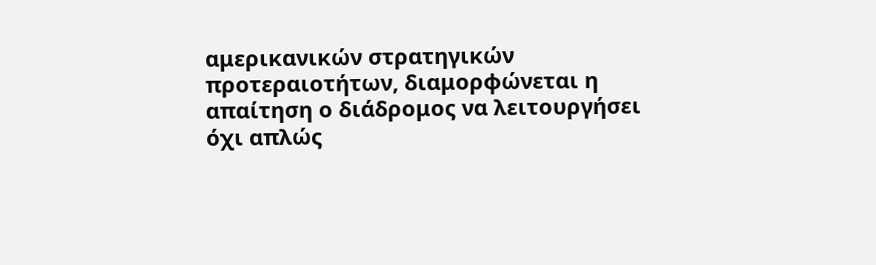αμερικανικών στρατηγικών προτεραιοτήτων, διαμορφώνεται η απαίτηση ο διάδρομος να λειτουργήσει όχι απλώς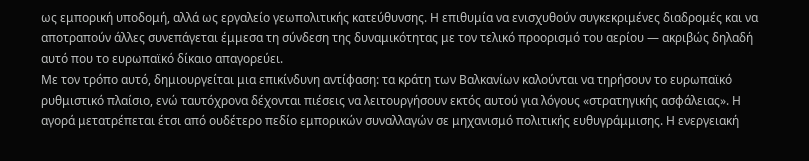ως εμπορική υποδομή, αλλά ως εργαλείο γεωπολιτικής κατεύθυνσης. Η επιθυμία να ενισχυθούν συγκεκριμένες διαδρομές και να αποτραπούν άλλες συνεπάγεται έμμεσα τη σύνδεση της δυναμικότητας με τον τελικό προορισμό του αερίου — ακριβώς δηλαδή αυτό που το ευρωπαϊκό δίκαιο απαγορεύει.
Με τον τρόπο αυτό, δημιουργείται μια επικίνδυνη αντίφαση: τα κράτη των Βαλκανίων καλούνται να τηρήσουν το ευρωπαϊκό ρυθμιστικό πλαίσιο, ενώ ταυτόχρονα δέχονται πιέσεις να λειτουργήσουν εκτός αυτού για λόγους «στρατηγικής ασφάλειας». Η αγορά μετατρέπεται έτσι από ουδέτερο πεδίο εμπορικών συναλλαγών σε μηχανισμό πολιτικής ευθυγράμμισης. Η ενεργειακή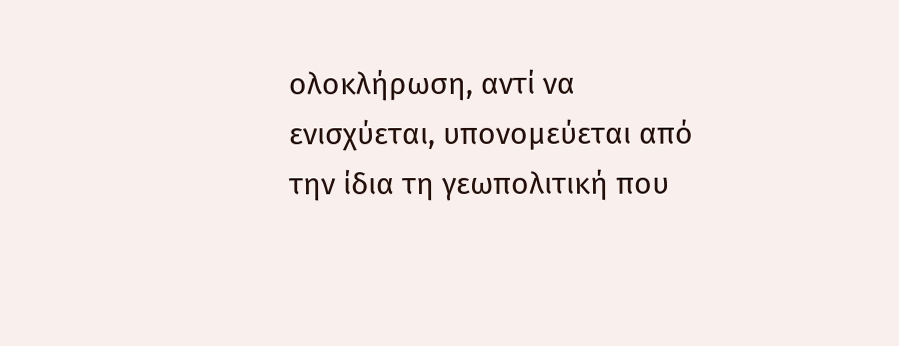ολοκλήρωση, αντί να ενισχύεται, υπονομεύεται από την ίδια τη γεωπολιτική που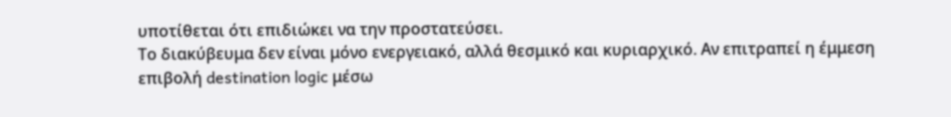υποτίθεται ότι επιδιώκει να την προστατεύσει.
Το διακύβευμα δεν είναι μόνο ενεργειακό, αλλά θεσμικό και κυριαρχικό. Αν επιτραπεί η έμμεση επιβολή destination logic μέσω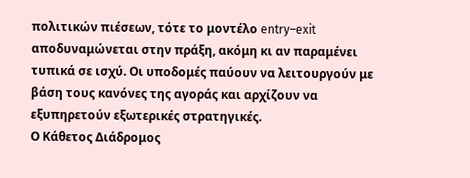πολιτικών πιέσεων, τότε το μοντέλο entry–exit αποδυναμώνεται στην πράξη, ακόμη κι αν παραμένει τυπικά σε ισχύ. Οι υποδομές παύουν να λειτουργούν με βάση τους κανόνες της αγοράς και αρχίζουν να εξυπηρετούν εξωτερικές στρατηγικές.
Ο Κάθετος Διάδρομος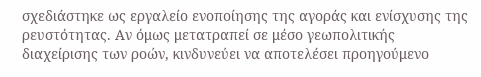σχεδιάστηκε ως εργαλείο ενοποίησης της αγοράς και ενίσχυσης της ρευστότητας. Αν όμως μετατραπεί σε μέσο γεωπολιτικής διαχείρισης των ροών, κινδυνεύει να αποτελέσει προηγούμενο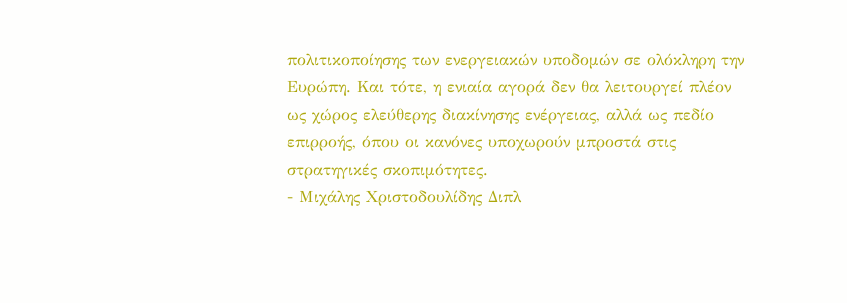πολιτικοποίησης των ενεργειακών υποδομών σε ολόκληρη την Ευρώπη. Και τότε, η ενιαία αγορά δεν θα λειτουργεί πλέον ως χώρος ελεύθερης διακίνησης ενέργειας, αλλά ως πεδίο επιρροής, όπου οι κανόνες υποχωρούν μπροστά στις στρατηγικές σκοπιμότητες.
- Μιχάλης Χριστοδουλίδης Διπλ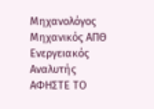Μηχανολόγος Μηχανικός ΑΠΘ Ενεργειακός Αναλυτής
ΑΦΗΣΤΕ ΤΟ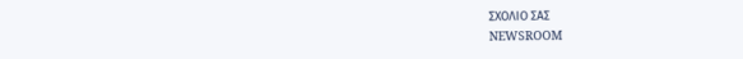ΣΧΟΛΙΟ ΣΑΣ
NEWSROOM